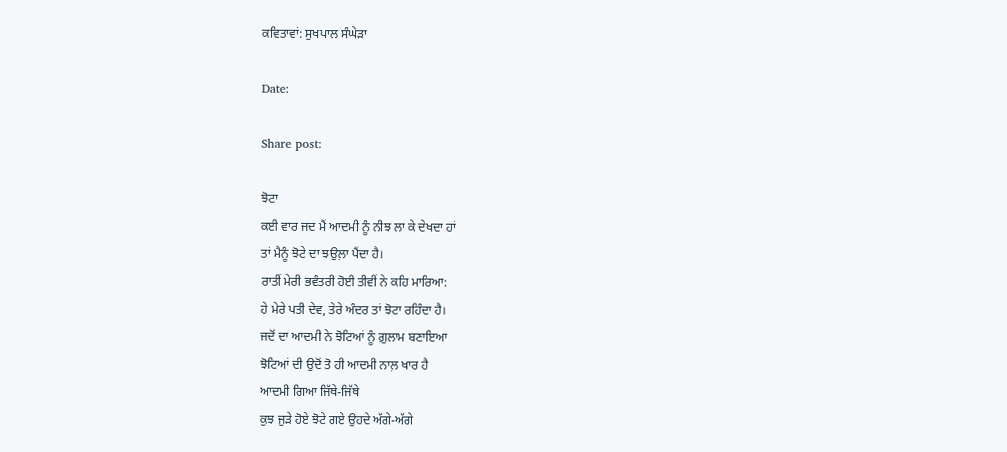ਕਵਿਤਾਵਾਂ: ਸੁਖਪਾਲ ਸੰਘੇੜਾ

Date:

Share post:

ਝੋਟਾ
ਕਈ ਵਾਰ ਜਦ ਮੈਂ ਆਦਮੀ ਨੂੰ ਨੀਝ ਲਾ ਕੇ ਦੇਖਦਾ ਹਾਂ
ਤਾਂ ਮੈਨੂੰ ਝੋਟੇ ਦਾ ਝਉਲ਼ਾ ਪੈਂਦਾ ਹੈ।
ਰਾਤੀਂ ਮੇਰੀ ਭਵੰਤਰੀ ਹੋਈ ਤੀਵੀਂ ਨੇ ਕਹਿ ਮਾਰਿਆ:
ਹੇ ਮੇਰੇ ਪਤੀ ਦੇਵ, ਤੇਰੇ ਅੰਦਰ ਤਾਂ ਝੋਟਾ ਰਹਿੰਦਾ ਹੈ।
ਜਦੋਂ ਦਾ ਆਦਮੀ ਨੇ ਝੋਟਿਆਂ ਨੂੰ ਗ਼ੁਲਾਮ ਬਣਾਇਆ
ਝੋਟਿਆਂ ਦੀ ਉਦੋਂ ਤੋ ਹੀ ਆਦਮੀ ਨਾਲ਼ ਖਾਰ ਹੈ
ਆਦਮੀ ਗਿਆ ਜਿੱਥੇ-ਜਿੱਥੇ
ਕੁਝ ਜੁੜੇ ਹੋਏ ਝੋਟੇ ਗਏ ਉਹਦੇ ਅੱਗੇ-ਅੱਗੇ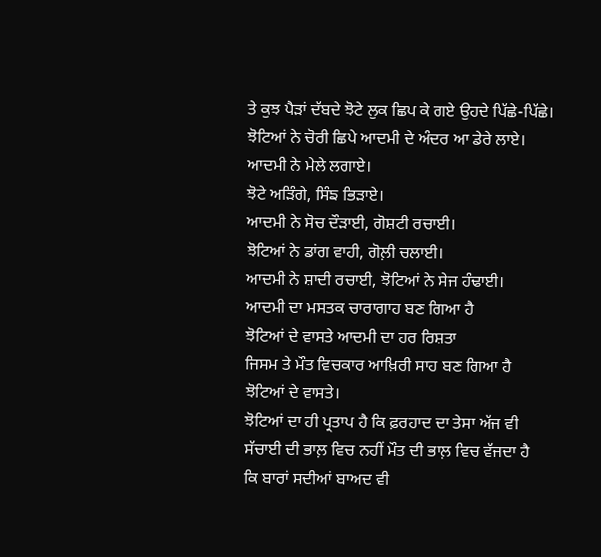ਤੇ ਕੁਝ ਪੈੜਾਂ ਦੱਬਦੇ ਝੋਟੇ ਲੁਕ ਛਿਪ ਕੇ ਗਏ ਉਹਦੇ ਪਿੱਛੇ-ਪਿੱਛੇ।
ਝੋਟਿਆਂ ਨੇ ਚੋਰੀ ਛਿਪੇ ਆਦਮੀ ਦੇ ਅੰਦਰ ਆ ਡੇਰੇ ਲਾਏ।
ਆਦਮੀ ਨੇ ਮੇਲੇ ਲਗਾਏ।
ਝੋਟੇ ਅੜਿੰਗੇ, ਸਿੰਙ ਭਿੜਾਏ।
ਆਦਮੀ ਨੇ ਸੋਚ ਦੌੜਾਈ, ਗੋਸ਼ਟੀ ਰਚਾਈ।
ਝੋਟਿਆਂ ਨੇ ਡਾਂਗ ਵਾਹੀ, ਗੋਲ਼ੀ ਚਲਾਈ।
ਆਦਮੀ ਨੇ ਸ਼ਾਦੀ ਰਚਾਈ, ਝੋਟਿਆਂ ਨੇ ਸੇਜ ਹੰਢਾਈ।
ਆਦਮੀ ਦਾ ਮਸਤਕ ਚਾਰਾਗਾਹ ਬਣ ਗਿਆ ਹੈ
ਝੋਟਿਆਂ ਦੇ ਵਾਸਤੇ ਆਦਮੀ ਦਾ ਹਰ ਰਿਸ਼ਤਾ
ਜਿਸਮ ਤੇ ਮੌਤ ਵਿਚਕਾਰ ਆਖ਼ਿਰੀ ਸਾਹ ਬਣ ਗਿਆ ਹੈ
ਝੋਟਿਆਂ ਦੇ ਵਾਸਤੇ।
ਝੋਟਿਆਂ ਦਾ ਹੀ ਪ੍ਰਤਾਪ ਹੈ ਕਿ ਫ਼ਰਹਾਦ ਦਾ ਤੇਸਾ ਅੱਜ ਵੀ
ਸੱਚਾਈ ਦੀ ਭਾਲ਼ ਵਿਚ ਨਹੀਂ ਮੌਤ ਦੀ ਭਾਲ਼ ਵਿਚ ਵੱਜਦਾ ਹੈ
ਕਿ ਬਾਰਾਂ ਸਦੀਆਂ ਬਾਅਦ ਵੀ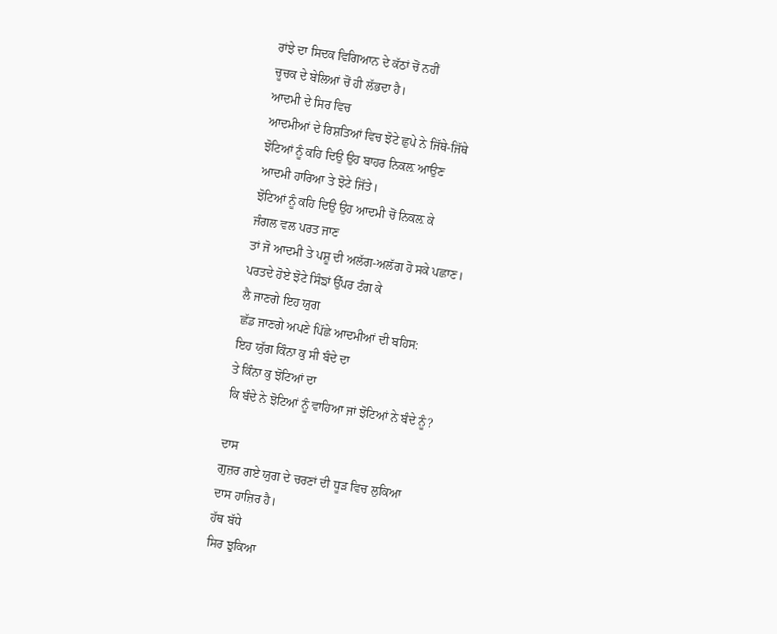ਰਾਂਝੇ ਦਾ ਸਿਦਕ ਵਿਗਿਆਨ ਦੇ ਕੱਠਾਂ ਚੋਂ ਨਹੀਂ
ਚੂਚਕ ਦੇ ਬੇਲਿਆਂ ਚੋਂ ਹੀ ਲੱਭਦਾ ਹੈ।
ਆਦਮੀ ਦੇ ਸਿਰ ਵਿਚ
ਆਦਮੀਆਂ ਦੇ ਰਿਸ਼ਤਿਆਂ ਵਿਚ ਝੋਟੇ ਛੁਪੇ ਨੇ ਜਿੱਥੇ-ਜਿੱਥੇ
ਝੋਟਿਆਂ ਨੂੰ ਕਹਿ ਦਿਉ ਉਹ ਬਾਹਰ ਨਿਕਲ਼ ਆਉਣ
ਆਦਮੀ ਹਾਰਿਆ ਤੇ ਝੋਟੇ ਜਿੱਤੇ।
ਝੋਟਿਆਂ ਨੂੰ ਕਹਿ ਦਿਉ ਉਹ ਆਦਮੀ ਚੋਂ ਨਿਕਲ਼ ਕੇ
ਜੰਗਲ ਵਲ ਪਰਤ ਜਾਣ
ਤਾਂ ਜੋ ਆਦਮੀ ਤੇ ਪਸ਼ੂ ਦੀ ਅਲੱਗ-ਅਲੱਗ ਹੋ ਸਕੇ ਪਛਾਣ।
ਪਰਤਦੇ ਹੋਏ ਝੋਟੇ ਸਿੰਙਾਂ ਉੱਪਰ ਟੰਗ ਕੇ
ਲੈ ਜਾਣਗੇ ਇਹ ਯੁਗ
ਛੱਡ ਜਾਣਗੇ ਅਪਣੇ ਪਿੱਛੇ ਆਦਮੀਆਂ ਦੀ ਬਹਿਸ:
ਇਹ ਯੁੱਗ ਕਿੰਨਾ ਕੁ ਸੀ ਬੰਦੇ ਦਾ
ਤੇ ਕਿੰਨਾ ਕੁ ਝੋਟਿਆਂ ਦਾ
ਕਿ ਬੰਦੇ ਨੇ ਝੋਟਿਆਂ ਨੂੰ ਵਾਹਿਆ ਜਾਂ ਝੋਟਿਆਂ ਨੇ ਬੰਦੇ ਨੂੰ?

ਦਾਸ
ਗੁਜ਼ਰ ਗਏ ਯੁਗ ਦੇ ਚਰਣਾਂ ਦੀ ਧੂੜ ਵਿਚ ਲੁਕਿਆ
ਦਾਸ ਹਾਜ਼ਿਰ ਹੈ।
ਹੱਥ ਬੱਧੇ
ਸਿਰ ਝੁਕਿਆ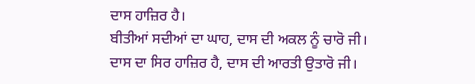ਦਾਸ ਹਾਜ਼ਿਰ ਹੈ।
ਬੀਤੀਆਂ ਸਦੀਆਂ ਦਾ ਘਾਹ, ਦਾਸ ਦੀ ਅਕਲ ਨੂੰ ਚਾਰੋ ਜੀ।
ਦਾਸ ਦਾ ਸਿਰ ਹਾਜ਼ਿਰ ਹੈ, ਦਾਸ ਦੀ ਆਰਤੀ ਉਤਾਰੋ ਜੀ।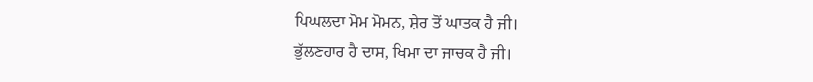ਪਿਘਲਦਾ ਮੋਮ ਮੋਮਨ, ਸ਼ੇਰ ਤੋਂ ਘਾਤਕ ਹੈ ਜੀ।
ਭੁੱਲਣਹਾਰ ਹੈ ਦਾਸ, ਖਿਮਾ ਦਾ ਜਾਚਕ ਹੈ ਜੀ।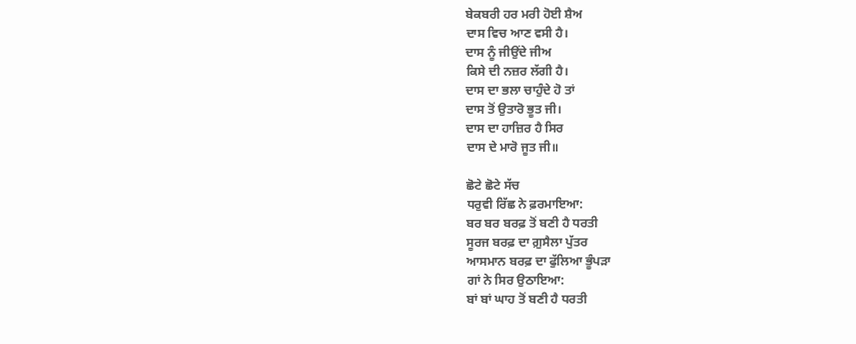ਬੇਕਬਰੀ ਹਰ ਮਰੀ ਹੋਈ ਸ਼ੈਅ
ਦਾਸ ਵਿਚ ਆਣ ਵਸੀ ਹੈ।
ਦਾਸ ਨੂੰ ਜੀਉਂਦੇ ਜੀਅ
ਕਿਸੇ ਦੀ ਨਜ਼ਰ ਲੱਗੀ ਹੈ।
ਦਾਸ ਦਾ ਭਲਾ ਚਾਹੁੰਦੇ ਹੋ ਤਾਂ
ਦਾਸ ਤੋਂ ਉਤਾਰੋ ਭੂਤ ਜੀ।
ਦਾਸ ਦਾ ਹਾਜ਼ਿਰ ਹੈ ਸਿਰ
ਦਾਸ ਦੇ ਮਾਰੋ ਜੂਤ ਜੀ॥

ਛੋਟੇ ਛੋਟੇ ਸੱਚ
ਧਰੁਵੀ ਰਿੱਛ ਨੇ ਫ਼ਰਮਾਇਆ:
ਬਰ ਬਰ ਬਰਫ਼ ਤੋਂ ਬਣੀ ਹੈ ਧਰਤੀ
ਸੂਰਜ ਬਰਫ਼ ਦਾ ਗ਼ੁਸੈਲਾ ਪੁੱਤਰ
ਆਸਮਾਨ ਬਰਫ਼ ਦਾ ਫੁੱਲਿਆ ਭੂੰਪੜਾ
ਗਾਂ ਨੇ ਸਿਰ ਉਠਾਇਆ:
ਬਾਂ ਬਾਂ ਘਾਹ ਤੋਂ ਬਣੀ ਹੈ ਧਰਤੀ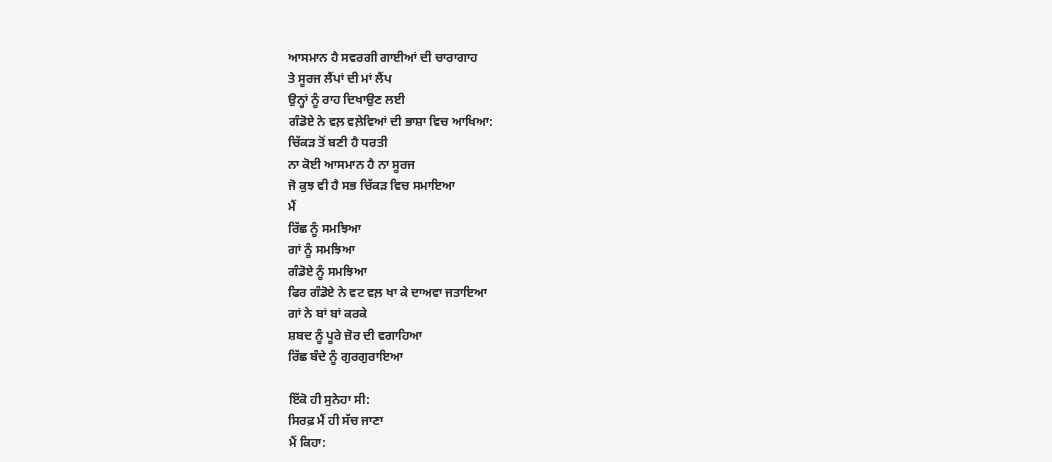ਆਸਮਾਨ ਹੈ ਸਵਰਗੀ ਗਾਈਆਂ ਦੀ ਚਾਰਾਗਾਹ
ਤੇ ਸੂਰਜ ਲੈਂਪਾਂ ਦੀ ਮਾਂ ਲੈਂਪ
ਉਨ੍ਹਾਂ ਨੂੰ ਰਾਹ ਦਿਖਾਉਣ ਲਈ
ਗੰਡੋਏ ਨੇ ਵਲ਼ ਵਲ਼ੇਵਿਆਂ ਦੀ ਭਾਸ਼ਾ ਵਿਚ ਆਖਿਆ:
ਚਿੱਕੜ ਤੋਂ ਬਣੀ ਹੈ ਧਰਤੀ
ਨਾ ਕੋਈ ਆਸਮਾਨ ਹੈ ਨਾ ਸੂਰਜ
ਜੋ ਕੁਝ ਵੀ ਹੈ ਸਭ ਚਿੱਕੜ ਵਿਚ ਸਮਾਇਆ
ਮੈਂ
ਰਿੱਛ ਨੂੰ ਸਮਝਿਆ
ਗਾਂ ਨੂੰ ਸਮਝਿਆ
ਗੰਡੋਏ ਨੂੰ ਸਮਝਿਆ
ਫਿਰ ਗੰਡੋਏ ਨੇ ਵਟ ਵਲ਼ ਖਾ ਕੇ ਦਾਅਵਾ ਜਤਾਇਆ
ਗਾਂ ਨੇ ਬਾਂ ਬਾਂ ਕਰਕੇ
ਸ਼ਬਦ ਨੂੰ ਪੂਰੇ ਜ਼ੋਰ ਦੀ ਵਗਾਹਿਆ
ਰਿੱਛ ਬੰਦੇ ਨੂੰ ਗੁਰਗੁਰਾਇਆ

ਇੱਕੋ ਹੀ ਸੁਨੇਹਾ ਸੀ:
ਸਿਰਫ਼ ਮੈਂ ਹੀ ਸੱਚ ਜਾਣਾ
ਮੈਂ ਕਿਹਾ: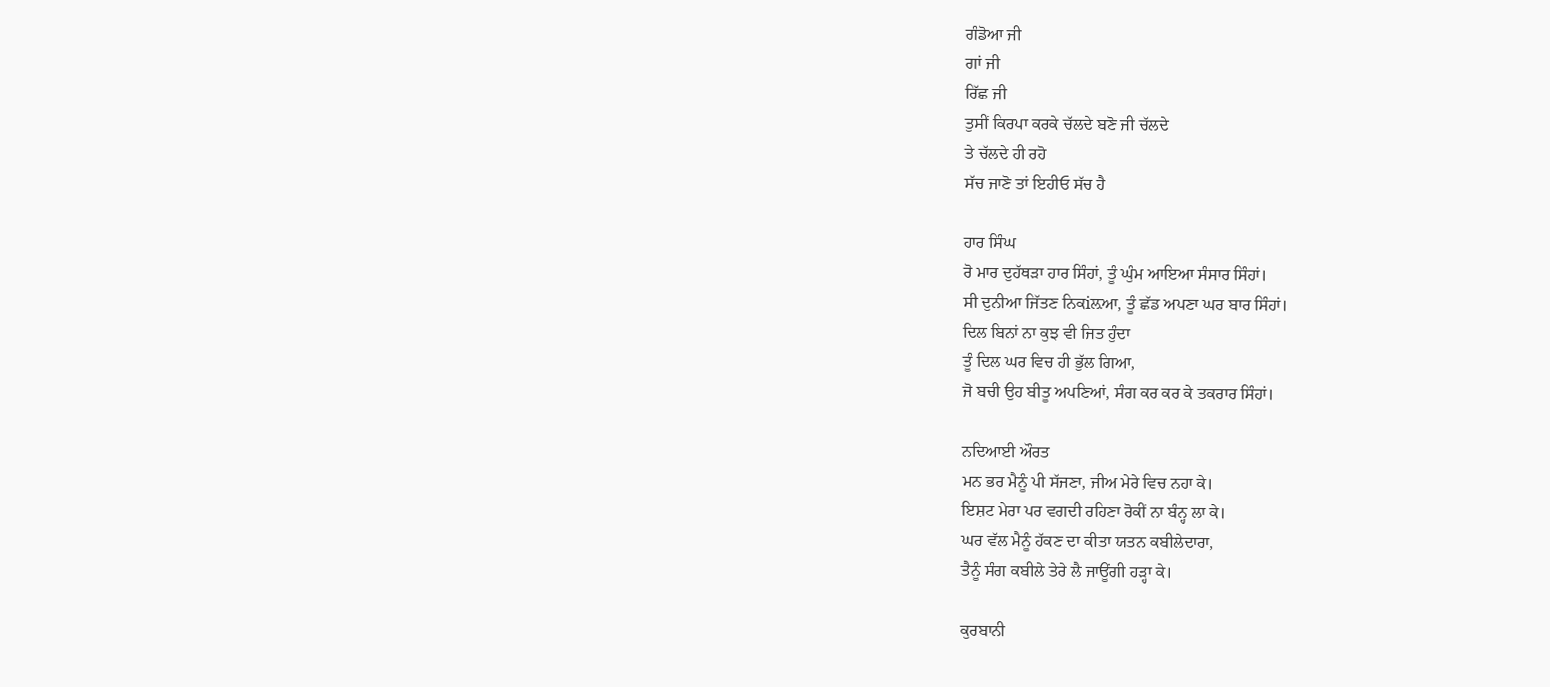ਗੰਡੋਆ ਜੀ
ਗਾਂ ਜੀ
ਰਿੱਛ ਜੀ
ਤੁਸੀਂ ਕਿਰਪਾ ਕਰਕੇ ਚੱਲਦੇ ਬਣੋ ਜੀ ਚੱਲਦੇ
ਤੇ ਚੱਲਦੇ ਹੀ ਰਹੋ
ਸੱਚ ਜਾਣੋ ਤਾਂ ਇਹੀਓ ਸੱਚ ਹੈ

ਹਾਰ ਸਿੰਘ
ਰੋ ਮਾਰ ਦੁਹੱਥੜਾ ਹਾਰ ਸਿੰਹਾਂ, ਤੂੰ ਘੁੰਮ ਆਇਆ ਸੰਸਾਰ ਸਿੰਹਾਂ।
ਸੀ ਦੁਨੀਆ ਜਿੱਤਣ ਨਿਕiਲ਼ਆ, ਤੂੰ ਛੱਡ ਅਪਣਾ ਘਰ ਬਾਰ ਸਿੰਹਾਂ।
ਦਿਲ ਬਿਨਾਂ ਨਾ ਕੁਝ ਵੀ ਜਿਤ ਹੁੰਦਾ
ਤੂੰ ਦਿਲ ਘਰ ਵਿਚ ਹੀ ਭੁੱਲ ਗਿਆ,
ਜੋ ਬਚੀ ਉਹ ਬੀਤੂ ਅਪਣਿਆਂ, ਸੰਗ ਕਰ ਕਰ ਕੇ ਤਕਰਾਰ ਸਿੰਹਾਂ।

ਨਦਿਆਈ ਔਰਤ
ਮਨ ਭਰ ਮੈਨੂੰ ਪੀ ਸੱਜਣਾ, ਜੀਅ ਮੇਰੇ ਵਿਚ ਨਹਾ ਕੇ।
ਇਸ਼ਟ ਮੇਰਾ ਪਰ ਵਗਦੀ ਰਹਿਣਾ ਰੋਕੀਂ ਨਾ ਬੰਨ੍ਹ ਲਾ ਕੇ।
ਘਰ ਵੱਲ ਮੈਨੂੰ ਹੱਕਣ ਦਾ ਕੀਤਾ ਯਤਨ ਕਬੀਲੇਦਾਰਾ,
ਤੈਨੂੰ ਸੰਗ ਕਬੀਲੇ ਤੇਰੇ ਲੈ ਜਾਊਂਗੀ ਹੜ੍ਹਾ ਕੇ।

ਕੁਰਬਾਨੀ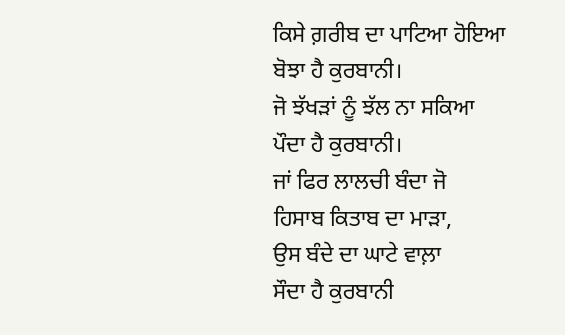ਕਿਸੇ ਗ਼ਰੀਬ ਦਾ ਪਾਟਿਆ ਹੋਇਆ
ਬੋਝਾ ਹੈ ਕੁਰਬਾਨੀ।
ਜੋ ਝੱਖੜਾਂ ਨੂੰ ਝੱਲ ਨਾ ਸਕਿਆ
ਪੌਦਾ ਹੈ ਕੁਰਬਾਨੀ।
ਜਾਂ ਫਿਰ ਲਾਲਚੀ ਬੰਦਾ ਜੋ
ਹਿਸਾਬ ਕਿਤਾਬ ਦਾ ਮਾੜਾ,
ਉਸ ਬੰਦੇ ਦਾ ਘਾਟੇ ਵਾਲ਼ਾ
ਸੌਦਾ ਹੈ ਕੁਰਬਾਨੀ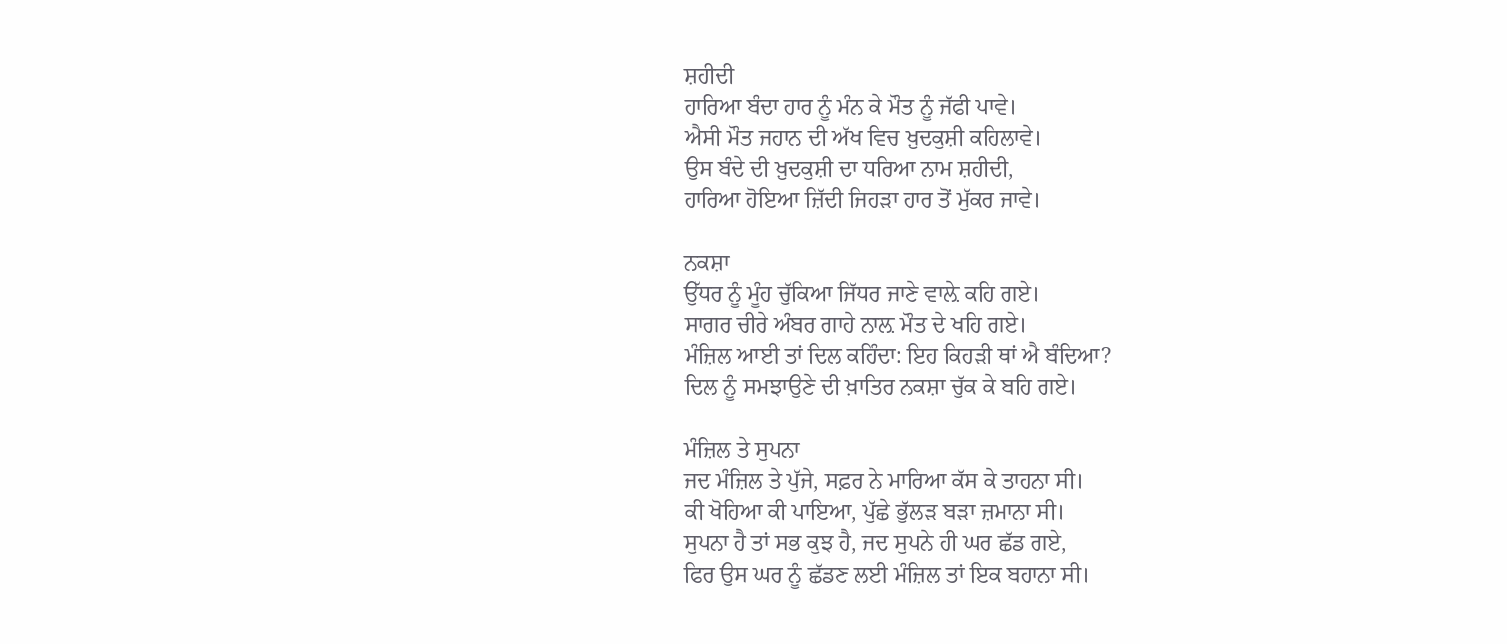ਸ਼ਹੀਦੀ
ਹਾਰਿਆ ਬੰਦਾ ਹਾਰ ਨੂੰ ਮੰਨ ਕੇ ਮੌਤ ਨੂੰ ਜੱਫੀ ਪਾਵੇ।
ਐਸੀ ਮੌਤ ਜਹਾਨ ਦੀ ਅੱਖ ਵਿਚ ਖ਼ੁਦਕੁਸ਼ੀ ਕਹਿਲਾਵੇ।
ਉਸ ਬੰਦੇ ਦੀ ਖ਼ੁਦਕੁਸ਼ੀ ਦਾ ਧਰਿਆ ਨਾਮ ਸ਼ਹੀਦੀ,
ਹਾਰਿਆ ਹੋਇਆ ਜ਼ਿੱਦੀ ਜਿਹੜਾ ਹਾਰ ਤੋਂ ਮੁੱਕਰ ਜਾਵੇ।

ਨਕਸ਼ਾ
ਉੱਧਰ ਨੂੰ ਮੂੰਹ ਚੁੱਕਿਆ ਜਿੱਧਰ ਜਾਣੇ ਵਾਲ਼ੇ ਕਹਿ ਗਏ।
ਸਾਗਰ ਚੀਰੇ ਅੰਬਰ ਗਾਹੇ ਨਾਲ਼ ਮੌਤ ਦੇ ਖਹਿ ਗਏ।
ਮੰਜ਼ਿਲ ਆਈ ਤਾਂ ਦਿਲ ਕਹਿੰਦਾ: ਇਹ ਕਿਹੜੀ ਥਾਂ ਐ ਬੰਦਿਆ?
ਦਿਲ ਨੂੰ ਸਮਝਾਉਣੇ ਦੀ ਖ਼ਾਤਿਰ ਨਕਸ਼ਾ ਚੁੱਕ ਕੇ ਬਹਿ ਗਏ।

ਮੰਜ਼ਿਲ ਤੇ ਸੁਪਨਾ
ਜਦ ਮੰਜ਼ਿਲ ਤੇ ਪੁੱਜੇ, ਸਫ਼ਰ ਨੇ ਮਾਰਿਆ ਕੱਸ ਕੇ ਤਾਹਨਾ ਸੀ।
ਕੀ ਖੋਹਿਆ ਕੀ ਪਾਇਆ, ਪੁੱਛੇ ਭੁੱਲੜ ਬੜਾ ਜ਼ਮਾਨਾ ਸੀ।
ਸੁਪਨਾ ਹੈ ਤਾਂ ਸਭ ਕੁਝ ਹੈ, ਜਦ ਸੁਪਨੇ ਹੀ ਘਰ ਛੱਡ ਗਏ,
ਫਿਰ ਉਸ ਘਰ ਨੂੰ ਛੱਡਣ ਲਈ ਮੰਜ਼ਿਲ ਤਾਂ ਇਕ ਬਹਾਨਾ ਸੀ।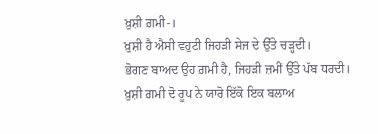ਖ਼ੁਸ਼ੀ ਗ਼ਮੀ-।
ਖ਼ੁਸ਼ੀ ਹੈ ਐਸੀ ਵਹੁਟੀ ਜਿਹੜੀ ਸੇਜ ਦੇ ਉੱਤੇ ਚੜ੍ਹਦੀ।
ਭੋਗਣ ਬਾਅਦ ਉਹ ਗ਼ਮੀ ਹੈ, ਜਿਹੜੀ ਜ਼ਮੀਂ ਉੱਤੇ ਪੱਬ ਧਰਦੀ।
ਖ਼ੁਸ਼ੀ ਗ਼ਮੀ ਦੋ ਰੂਪ ਨੇ ਯਾਰੋ ਇੱਕੋ ਇਕ ਬਲਾਅ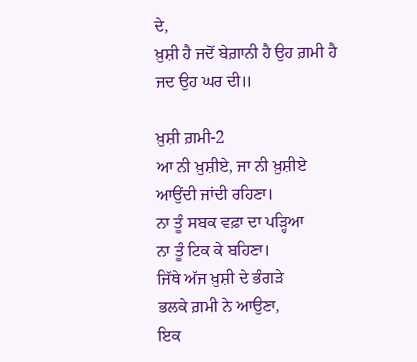ਦੇ,
ਖ਼ੁਸ਼ੀ ਹੈ ਜਦੋਂ ਬੇਗ਼ਾਨੀ ਹੈ ਉਹ ਗ਼ਮੀ ਹੈ ਜਦ ਉਹ ਘਰ ਦੀ॥

ਖ਼ੁਸ਼ੀ ਗ਼ਮੀ-2
ਆ ਨੀ ਖ਼ੁਸ਼ੀਏ, ਜਾ ਨੀ ਖ਼ੁਸ਼ੀਏ
ਆਉਂਦੀ ਜਾਂਦੀ ਰਹਿਣਾ।
ਨਾ ਤੂੰ ਸਬਕ ਵਫ਼ਾ ਦਾ ਪੜ੍ਹਿਆ
ਨਾ ਤੂੰ ਟਿਕ ਕੇ ਬਹਿਣਾ।
ਜਿੱਥੇ ਅੱਜ ਖ਼ੁਸ਼ੀ ਦੇ ਭੰਗੜੇ
ਭਲਕੇ ਗ਼ਮੀ ਨੇ ਆਉਣਾ,
ਇਕ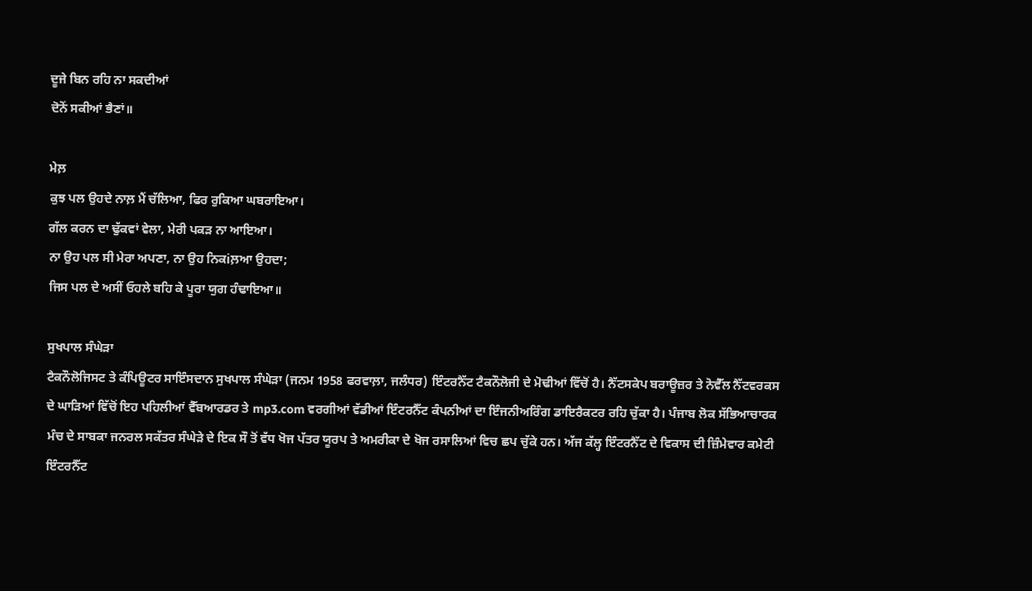ਦੂਜੇ ਬਿਨ ਰਹਿ ਨਾ ਸਕਦੀਆਂ
ਦੋਨੋਂ ਸਕੀਆਂ ਭੈਣਾਂ॥

ਮੇਲ਼
ਕੁਝ ਪਲ ਉਹਦੇ ਨਾਲ਼ ਮੈਂ ਚੱਲਿਆ, ਫਿਰ ਰੁਕਿਆ ਘਬਰਾਇਆ।
ਗੱਲ ਕਰਨ ਦਾ ਢੁੱਕਵਾਂ ਵੇਲਾ, ਮੇਰੀ ਪਕੜ ਨਾ ਆਇਆ।
ਨਾ ਉਹ ਪਲ ਸੀ ਮੇਰਾ ਅਪਣਾ, ਨਾ ਉਹ ਨਿਕiਲ਼ਆ ਉਹਦਾ;
ਜਿਸ ਪਲ ਦੇ ਅਸੀਂ ਓਹਲੇ ਬਹਿ ਕੇ ਪੂਰਾ ਯੁਗ ਹੰਢਾਇਆ॥

ਸੁਖਪਾਲ ਸੰਘੇੜਾ
ਟੈਕਨੌਲੋਜਿਸਟ ਤੇ ਕੰਪਿਊਟਰ ਸਾਇੰਸਦਾਨ ਸੁਖਪਾਲ ਸੰਘੇੜਾ (ਜਨਮ 1958 ਫਰਵਾਲ਼ਾ, ਜਲੰਧਰ) ਇੰਟਰਨੈੱਟ ਟੈਕਨੌਲੋਜੀ ਦੇ ਮੋਢੀਆਂ ਵਿੱਚੋਂ ਹੈ। ਨੈੱਟਸਕੇਪ ਬਰਾਊਜ਼ਰ ਤੇ ਨੋਵੈੱਲ ਨੈੱਟਵਰਕਸ ਦੇ ਘਾੜਿਆਂ ਵਿੱਚੋਂ ਇਹ ਪਹਿਲੀਆਂ ਵੈੱਬਆਰਡਰ ਤੇ mp3.com ਵਰਗੀਆਂ ਵੱਡੀਆਂ ਇੰਟਰਨੈੱਟ ਕੰਪਨੀਆਂ ਦਾ ਇੰਜਨੀਅਰਿੰਗ ਡਾਇਰੈਕਟਰ ਰਹਿ ਚੁੱਕਾ ਹੈ। ਪੰਜਾਬ ਲੋਕ ਸੱਭਿਆਚਾਰਕ ਮੰਚ ਦੇ ਸਾਬਕਾ ਜਨਰਲ ਸਕੱਤਰ ਸੰਘੇੜੇ ਦੇ ਇਕ ਸੌ ਤੋਂ ਵੱਧ ਖੋਜ ਪੱਤਰ ਯੂਰਪ ਤੇ ਅਮਰੀਕਾ ਦੇ ਖੋਜ ਰਸਾਲਿਆਂ ਵਿਚ ਛਪ ਚੁੱਕੇ ਹਨ। ਅੱਜ ਕੱਲ੍ਹ ਇੰਟਰਨੈੱਟ ਦੇ ਵਿਕਾਸ ਦੀ ਜ਼ਿੰਮੇਵਾਰ ਕਮੇਟੀ ਇੰਟਰਨੈੱਟ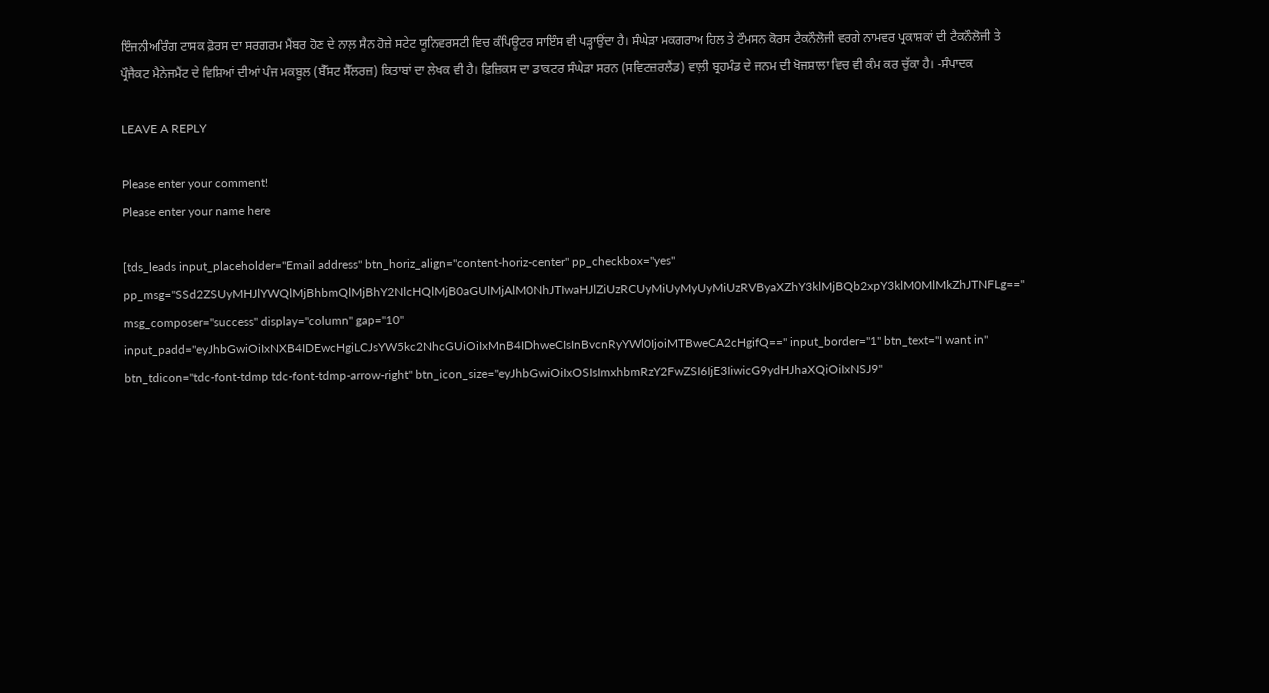ਇੰਜਨੀਅਰਿੰਗ ਟਾਸਕ ਫ਼ੋਰਸ ਦਾ ਸਰਗਰਮ ਮੈਂਬਰ ਹੋਣ ਦੇ ਨਾਲ਼ ਸੈਨ ਹੋਜ਼ੇ ਸਟੇਟ ਯੂਨਿਵਰਸਟੀ ਵਿਚ ਕੰਪਿਊਟਰ ਸਾਇੰਸ ਵੀ ਪੜ੍ਹਾਉਂਦਾ ਹੈ। ਸੰਘੇੜਾ ਮਕਗਰਾਅ ਹਿਲ ਤੇ ਟੌਮਸਨ ਕੋਰਸ ਟੈਕਨੌਲੋਜੀ ਵਰਗੇ ਨਾਮਵਰ ਪ੍ਰਕਾਸ਼ਕਾਂ ਦੀ ਟੈਕਨੌਲੋਜੀ ਤੇ ਪ੍ਰੌਜੈਕਟ ਮੈਨੇਜਮੈਂਟ ਦੇ ਵਿਸ਼ਿਆਂ ਦੀਆਂ ਪੰਜ ਮਕਬੂਲ (ਬੈੱਸਟ ਸੈੱਲਰਜ਼) ਕਿਤਾਬਾਂ ਦਾ ਲੇਖਕ ਵੀ ਹੈ। ਫ਼ਿਜ਼ਿਕਸ ਦਾ ਡਾਕਟਰ ਸੰਘੇੜਾ ਸਰਨ (ਸਵਿਟਜ਼ਰਲੈਂਡ) ਵਾਲ਼ੀ ਬ੍ਰਹਮੰਡ ਦੇ ਜਨਮ ਦੀ ਖੋਜਸ਼ਾਲਾ ਵਿਚ ਵੀ ਕੰਮ ਕਰ ਚੁੱਕਾ ਹੈ। -ਸੰਪਾਦਕ

LEAVE A REPLY

Please enter your comment!
Please enter your name here

[tds_leads input_placeholder="Email address" btn_horiz_align="content-horiz-center" pp_checkbox="yes" pp_msg="SSd2ZSUyMHJlYWQlMjBhbmQlMjBhY2NlcHQlMjB0aGUlMjAlM0NhJTIwaHJlZiUzRCUyMiUyMyUyMiUzRVByaXZhY3klMjBQb2xpY3klM0MlMkZhJTNFLg==" msg_composer="success" display="column" gap="10" input_padd="eyJhbGwiOiIxNXB4IDEwcHgiLCJsYW5kc2NhcGUiOiIxMnB4IDhweCIsInBvcnRyYWl0IjoiMTBweCA2cHgifQ==" input_border="1" btn_text="I want in" btn_tdicon="tdc-font-tdmp tdc-font-tdmp-arrow-right" btn_icon_size="eyJhbGwiOiIxOSIsImxhbmRzY2FwZSI6IjE3IiwicG9ydHJhaXQiOiIxNSJ9"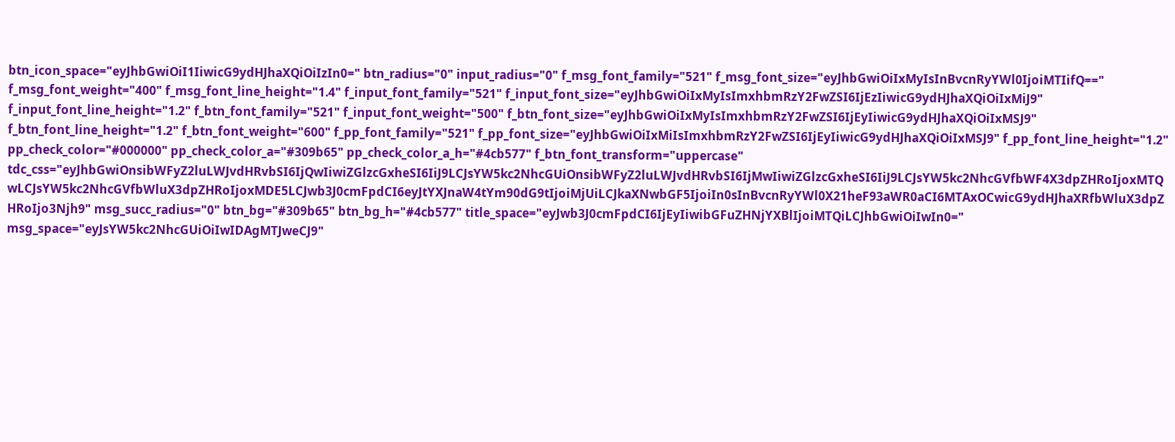btn_icon_space="eyJhbGwiOiI1IiwicG9ydHJhaXQiOiIzIn0=" btn_radius="0" input_radius="0" f_msg_font_family="521" f_msg_font_size="eyJhbGwiOiIxMyIsInBvcnRyYWl0IjoiMTIifQ==" f_msg_font_weight="400" f_msg_font_line_height="1.4" f_input_font_family="521" f_input_font_size="eyJhbGwiOiIxMyIsImxhbmRzY2FwZSI6IjEzIiwicG9ydHJhaXQiOiIxMiJ9" f_input_font_line_height="1.2" f_btn_font_family="521" f_input_font_weight="500" f_btn_font_size="eyJhbGwiOiIxMyIsImxhbmRzY2FwZSI6IjEyIiwicG9ydHJhaXQiOiIxMSJ9" f_btn_font_line_height="1.2" f_btn_font_weight="600" f_pp_font_family="521" f_pp_font_size="eyJhbGwiOiIxMiIsImxhbmRzY2FwZSI6IjEyIiwicG9ydHJhaXQiOiIxMSJ9" f_pp_font_line_height="1.2" pp_check_color="#000000" pp_check_color_a="#309b65" pp_check_color_a_h="#4cb577" f_btn_font_transform="uppercase" tdc_css="eyJhbGwiOnsibWFyZ2luLWJvdHRvbSI6IjQwIiwiZGlzcGxheSI6IiJ9LCJsYW5kc2NhcGUiOnsibWFyZ2luLWJvdHRvbSI6IjMwIiwiZGlzcGxheSI6IiJ9LCJsYW5kc2NhcGVfbWF4X3dpZHRoIjoxMTQwLCJsYW5kc2NhcGVfbWluX3dpZHRoIjoxMDE5LCJwb3J0cmFpdCI6eyJtYXJnaW4tYm90dG9tIjoiMjUiLCJkaXNwbGF5IjoiIn0sInBvcnRyYWl0X21heF93aWR0aCI6MTAxOCwicG9ydHJhaXRfbWluX3dpZHRoIjo3Njh9" msg_succ_radius="0" btn_bg="#309b65" btn_bg_h="#4cb577" title_space="eyJwb3J0cmFpdCI6IjEyIiwibGFuZHNjYXBlIjoiMTQiLCJhbGwiOiIwIn0=" msg_space="eyJsYW5kc2NhcGUiOiIwIDAgMTJweCJ9"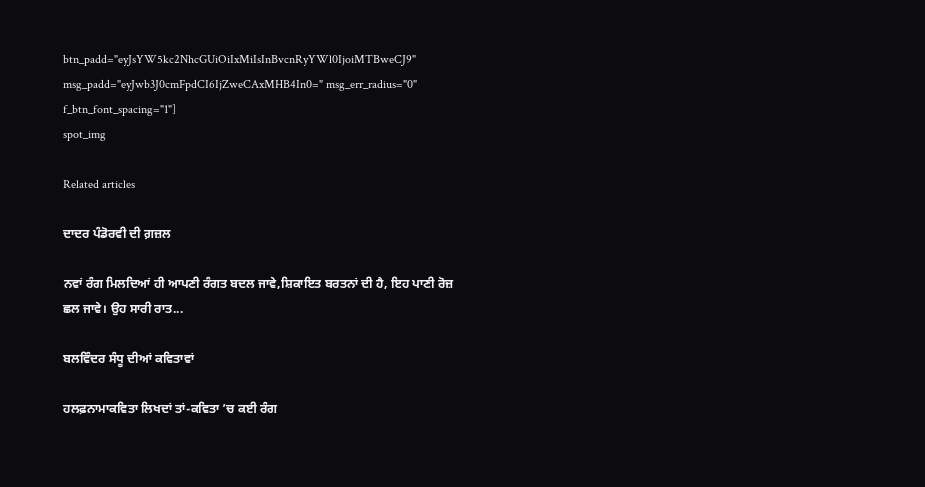btn_padd="eyJsYW5kc2NhcGUiOiIxMiIsInBvcnRyYWl0IjoiMTBweCJ9" msg_padd="eyJwb3J0cmFpdCI6IjZweCAxMHB4In0=" msg_err_radius="0" f_btn_font_spacing="1"]
spot_img

Related articles

ਦਾਦਰ ਪੰਡੋਰਵੀ ਦੀ ਗ਼ਜ਼ਲ

ਨਵਾਂ ਰੰਗ ਮਿਲਦਿਆਂ ਹੀ ਆਪਣੀ ਰੰਗਤ ਬਦਲ ਜਾਵੇ,ਸ਼ਿਕਾਇਤ ਬਰਤਨਾਂ ਦੀ ਹੈ, ਇਹ ਪਾਣੀ ਰੋਜ਼ ਛਲ ਜਾਵੇ। ਉਹ ਸਾਰੀ ਰਾਤ...

ਬਲਵਿੰਦਰ ਸੰਧੂ ਦੀਆਂ ਕਵਿਤਾਵਾਂ

ਹਲਫ਼ਨਾਮਾਕਵਿਤਾ ਲਿਖਦਾਂ ਤਾਂ-ਕਵਿਤਾ ’ਚ ਕਈ ਰੰਗ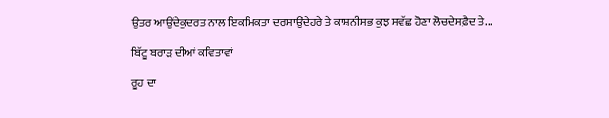ਉਤਰ ਆਉਂਦੇਕੁਦਰਤ ਨਾਲ ਇਕਮਿਕਤਾ ਦਰਸਾਉਂਦੇਹਰੇ ਤੇ ਕਾਸ਼ਨੀਸਭ ਕੁਝ ਸਵੱਛ ਹੋਣਾ ਲੋਚਦੇਸਫ਼ੈਦ ਤੇ...

ਬਿੱਟੂ ਬਰਾੜ ਦੀਆਂ ਕਵਿਤਾਵਾਂ

ਰੂਹ ਦਾ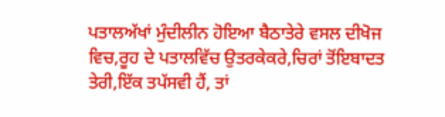ਪਤਾਲਅੱਖਾਂ ਮੁੰਦੀਲੀਨ ਹੋਇਆ ਬੈਠਾਤੇਰੇ ਵਸਲ ਦੀਖੋਜ ਵਿਚ,ਰੂਹ ਦੇ ਪਤਾਲਵਿੱਚ ਉਤਰਕੇਕਰੇ,ਚਿਰਾਂ ਤੋਂਇਬਾਦਤ ਤੇਰੀ,ਇੱਕ ਤਪੱਸਵੀ ਹੈਂ, ਤਾਂ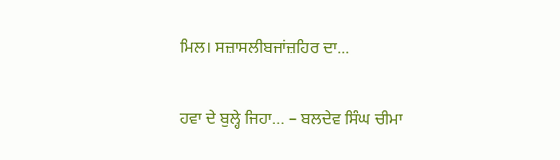ਮਿਲ। ਸਜ਼ਾਸਲੀਬਜਾਂਜ਼ਹਿਰ ਦਾ...

ਹਵਾ ਦੇ ਬੁਲ੍ਹੇ ਜਿਹਾ… – ਬਲਦੇਵ ਸਿੰਘ ਚੀਮਾ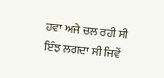ਹਵਾ ਅਜੇ ਚਲ ਰਹੀ ਸੀ ਇੰਝ ਲਗਦਾ ਸੀ ਜਿਵੇਂ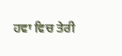ਹਵਾ ਵਿਚ ਤੇਰੀ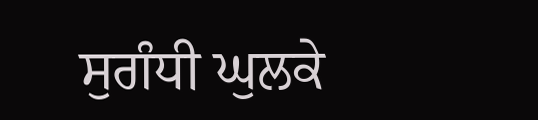ਸੁਗੰਧੀ ਘੁਲਕੇ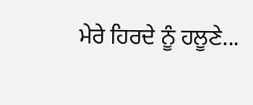ਮੇਰੇ ਹਿਰਦੇ ਨੂੰ ਹਲੂਣੇ...